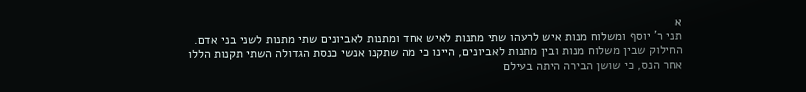א
תני ר' יוסף ומשלוח מנות איש לרעהו שתי מתנות לאיש אחד ומתנות לאביונים שתי מתנות לשני בני אדם. החילוק שבין משלוח מנות ובין מתנות לאביונים, היינו כי מה שתקנו אנשי כנסת הגדולה השתי תקנות הללו אחר הנס, כי שושן הבירה היתה בעילם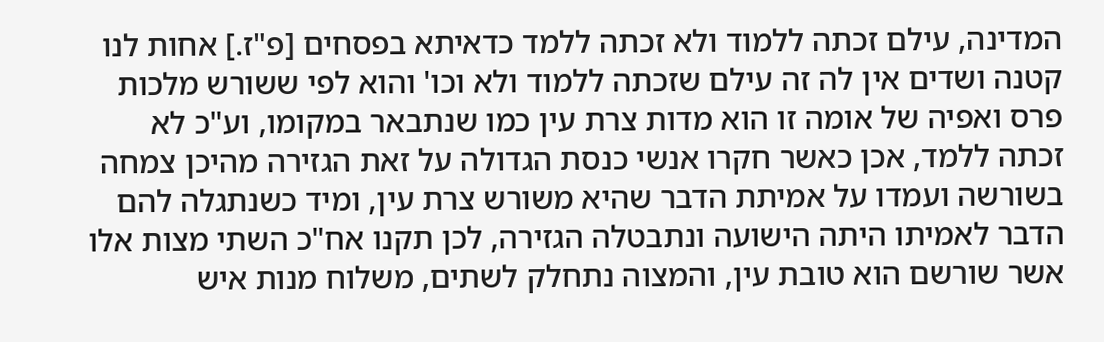המדינה, עילם זכתה ללמוד ולא זכתה ללמד כדאיתא בפסחים [פ"ז.] אחות לנו קטנה ושדים אין לה זה עילם שזכתה ללמוד ולא וכו' והוא לפי ששורש מלכות פרס ואפיה של אומה זו הוא מדות צרת עין כמו שנתבאר במקומו, וע"כ לא זכתה ללמד, אכן כאשר חקרו אנשי כנסת הגדולה על זאת הגזירה מהיכן צמחה בשורשה ועמדו על אמיתת הדבר שהיא משורש צרת עין, ומיד כשנתגלה להם הדבר לאמיתו היתה הישועה ונתבטלה הגזירה, לכן תקנו אח"כ השתי מצות אלו אשר שורשם הוא טובת עין, והמצוה נתחלק לשתים, משלוח מנות איש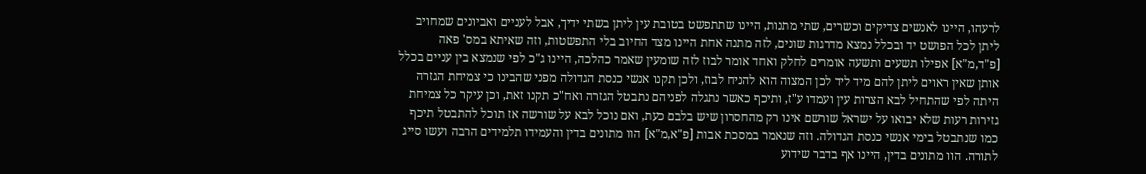לרעהו, היינו לאנשים צדיקים וכשרים, שתי מתנות, היינו שתתפשט בטובת עין ליתן בשתי ידיך, אבל לעניים ואביונים שמחויב ליתן לכל הפושט יד ובכלל נמצא מדרגות שונים, לזה מתנה אחת היינו מצד החיוב בלי התפשטות, וזה שאיתא במס' פאה [פ"ד,מ"א] אפילו תשעים ותשעה אומרים לחלק ואחד אומר לבוז לזה שומעין שאמר כהלכה, היינו ג"כ לפי שנמצא בין עניים בכלל אותן שאין ראוים ליתן להם מיד ליד לכן המצוה הוא להניח לבוז, ולכן תקנו אנשי כנסת הגדולה מפני שהבינו כי צמיחת הגזרה היתה לפי שהתחיל לבא הצרות עין ועמדו ע"ז, ותיכף כאשר נתגלה לפניהם נתבטל הגזרה ואח"כ תקנו זאת, וכן עיקר כל צמיחת גזירות רעות שלא יבואו על ישראל שורשם אינו רק מהחסרון שיש בלבם כעת, ואם נוכל לבא על שורשה אז תוכל להתבטל תיכף כמו שנתבטל בימי אנשי כנסת הגדולה. וזה שנאמר במסכת אבות [פ"א,מ"א] הוו מתונים בדין והעמידו תלמידים הרבה ועשו סייג לתורה. הוו מתונים בדין, היינו אף בדבר שידוע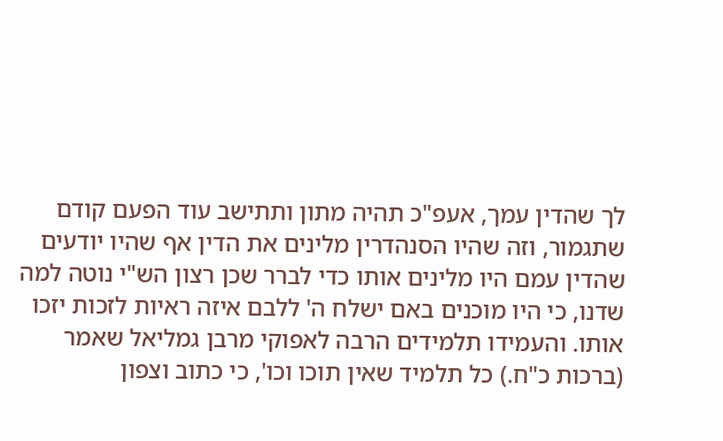לך שהדין עמך, אעפ"כ תהיה מתון ותתישב עוד הפעם קודם שתגמור, וזה שהיו הסנהדרין מלינים את הדין אף שהיו יודעים שהדין עמם היו מלינים אותו כדי לברר שכן רצון הש"י נוטה למה שדנו, כי היו מוכנים באם ישלח ה' ללבם איזה ראיות לזכות יזכו אותו. והעמידו תלמידים הרבה לאפוקי מרבן גמליאל שאמר (ברכות כ"ח.) כל תלמיד שאין תוכו וכו', כי כתוב וצפון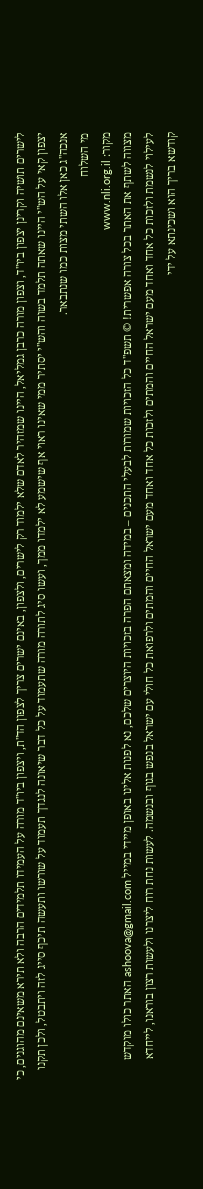לישרים תושיה וקרינן יצפון ביו"ד, וצפון מורה כרבן גמליאל, היינו שמזהיר לאדם שלא ילמוד רק לישרים, ולצפון, באינם ישרים צריך לצפון הד"ת, ויצפון ביו"ד מורה על העמידו תלמידים הרבה ולא תירא משאינם מהוגנים, כי יצפון קאי על הש"י היינו שאתה תלמד בשוה והש"י יסתיר ממי שאינו ראוי אף שישמע לא ילמדו ממך, ועשו סיג לתורה מורה שתעמוד על כל דבר שיאונה לנגדך תעמוד על שורשו ותעשה תיכף סייג לזה ויתבטל, ולכן תקנו אנכה"ג כאן אלו השתי מצות כמו שנתבאר.
מי השלוח
מקור: www.nli.org.il
מצווה לשתף את האתר בכל צורה אפשרית! © תשפ"ד כל הזכויות שמורות לבעלי התכנים – במידה ומצאתם הפרה בזכויות היוצרים שלכם, נא לפנות אלינו באופן מיידי במייל ashoova@gmail.com האתר כולו מוקדש לעילוי לנשמת ולזכות כל אחד ואחד מעם ישראל החיים והמתים ולזכות כל אחד ואחד מעם ישראל החיים והמתים ולרפואת כל חולי עם ישראל בנפש בגוף ובנשמה. לעשות נחת רוח ליצרנו ולעשות רצון בוראנו, לייחדא קודשא בריך הוא ושכינתא על ידי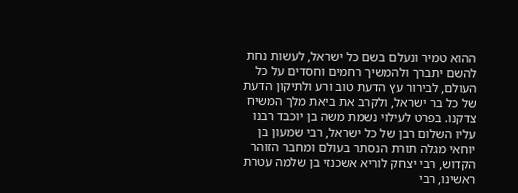ההוא טמיר ונעלם בשם כל ישראל, לעשות נחת להשם יתברך ולהמשיך רחמים וחסדים על כל העולם, לבירור עץ הדעת טוב ורע ולתיקון הדעת של כל בר ישראל, ולקרב את ביאת מלך המשיח צדקנו. בפרט לעילוי נשמת משה בן יוכבד רבנו עליו השלום רבן של כל ישראל, רבי שמעון בן יוחאי מגלה תורת הנסתר בעולם ומחבר הזוהר הקדוש, רבי יצחק לוריא אשכנזי בן שלמה עטרת ראשינו, רבי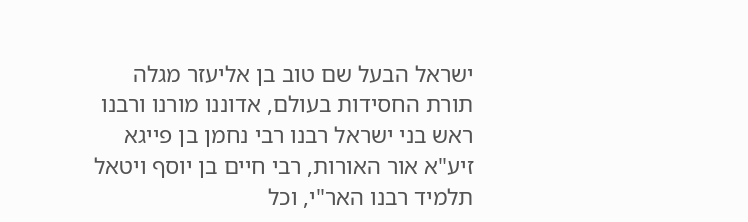ישראל הבעל שם טוב בן אליעזר מגלה תורת החסידות בעולם, אדוננו מורנו ורבנו ראש בני ישראל רבנו רבי נחמן בן פייגא זיע"א אור האורות, רבי חיים בן יוסף ויטאל תלמיד רבנו האר"י, וכל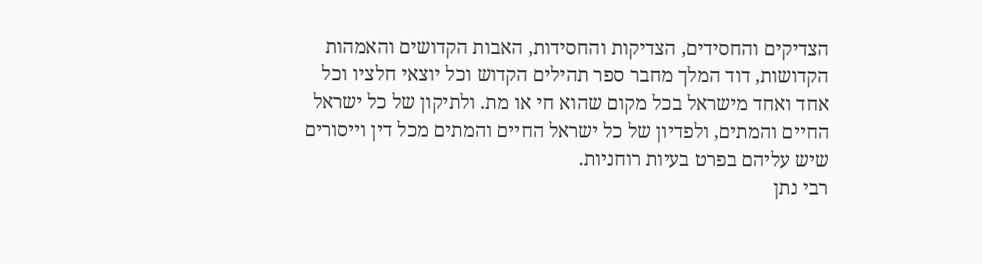הצדיקים והחסידים, הצדיקות והחסידות, האבות הקדושים והאמהות הקדושות, דוד המלך מחבר ספר תהילים הקדוש וכל יוצאי חלציו וכל אחד ואחד מישראל בכל מקום שהוא חי או מת. ולתיקון של כל ישראל החיים והמתים, ולפדיון של כל ישראל החיים והמתים מכל דין וייסורים שיש עליהם בפרט בעיות רוחניות.
רבי נתן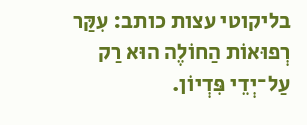בליקוטי עצות כותב: עִקַּר רְפוּאוֹת הַחוֹלֶה הוּא רַק עַל־יְדֵי פִּדְיוֹן.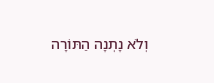וְלֹא נָתְנָה הַתּוֹרָה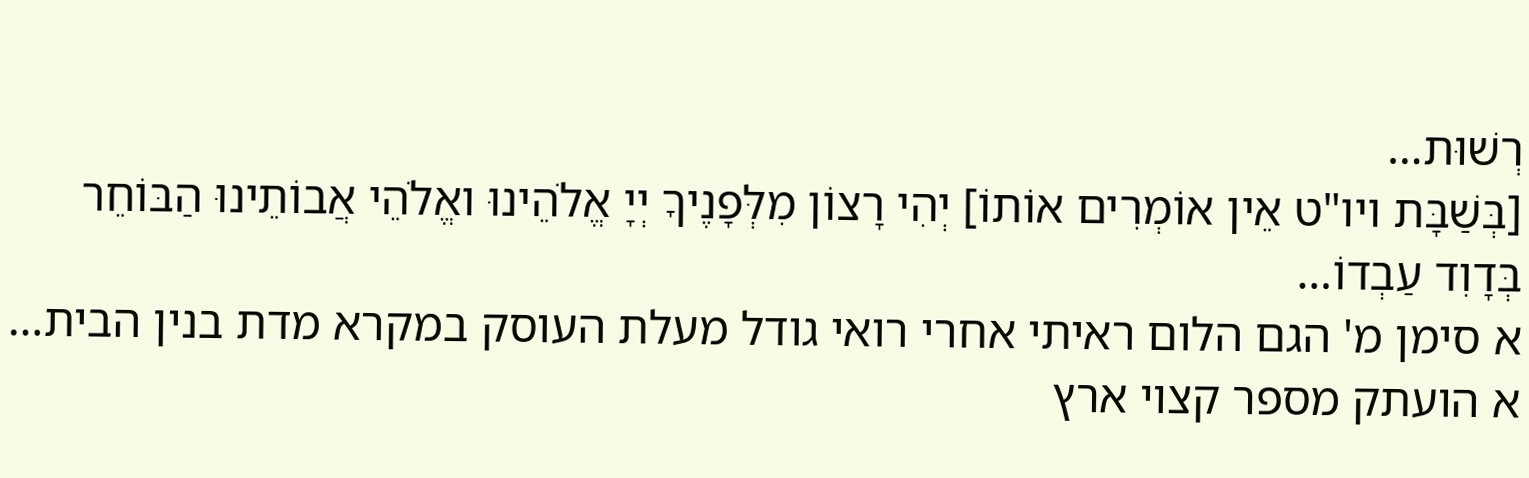רְשׁוּת…
[בְּשַׁבָּת ויו"ט אֵין אוֹמְרִים אוֹתוֹ] יְהִי רָצוֹן מִלְּפָנֶיךָ יְיָ אֱלֹהֵינוּ ואֱלֹהֵי אֲבוֹתֵינוּ הַבּוֹחֵר בְּדָוִד עַבְדוֹ…
א סימן מ' הגם הלום ראיתי אחרי רואי גודל מעלת העוסק במקרא מדת בנין הבית…
א הועתק מספר קצוי ארץ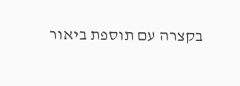בקצרה עם תוספת ביאור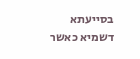בסייעתא דשמיא כאשר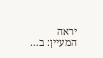יראה המעיין: ב…